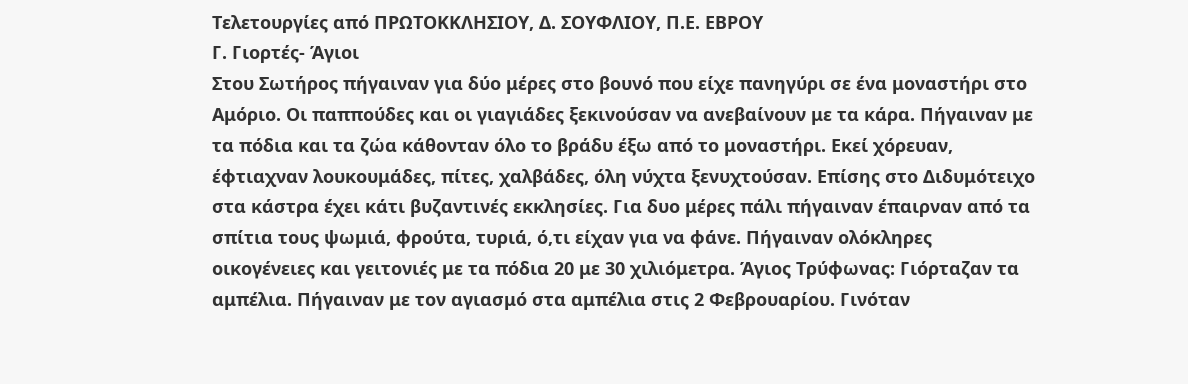Τελετουργίες από ΠΡΩΤΟΚΚΛΗΣΙΟΥ, Δ. ΣΟΥΦΛΙΟΥ, Π.Ε. ΕΒΡΟΥ
Γ. Γιορτές- Άγιοι
Στου Σωτήρος πήγαιναν για δύο μέρες στο βουνό που είχε πανηγύρι σε ένα μοναστήρι στο Αμόριο. Οι παππούδες και οι γιαγιάδες ξεκινούσαν να ανεβαίνουν με τα κάρα. Πήγαιναν με τα πόδια και τα ζώα κάθονταν όλο το βράδυ έξω από το μοναστήρι. Εκεί χόρευαν, έφτιαχναν λουκουμάδες, πίτες, χαλβάδες, όλη νύχτα ξενυχτούσαν. Επίσης στο Διδυμότειχο στα κάστρα έχει κάτι βυζαντινές εκκλησίες. Για δυο μέρες πάλι πήγαιναν έπαιρναν από τα σπίτια τους ψωμιά, φρούτα, τυριά, ό,τι είχαν για να φάνε. Πήγαιναν ολόκληρες οικογένειες και γειτονιές με τα πόδια 20 με 30 χιλιόμετρα. Άγιος Τρύφωνας: Γιόρταζαν τα αμπέλια. Πήγαιναν με τον αγιασμό στα αμπέλια στις 2 Φεβρουαρίου. Γινόταν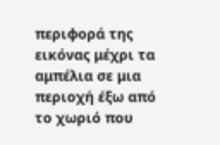περιφορά της εικόνας μέχρι τα αμπέλια σε μια περιοχή έξω από το χωριό που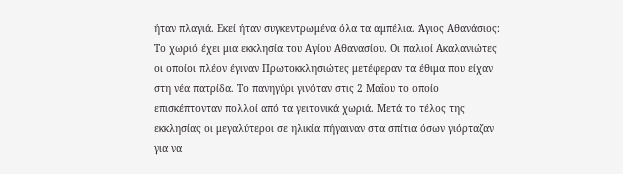ήταν πλαγιά. Εκεί ήταν συγκεντρωμένα όλα τα αμπέλια. Άγιος Αθανάσιος: Το χωριό έχει μια εκκλησία του Αγίου Αθανασίου. Οι παλιοί Ακαλανιώτες οι οποίοι πλέον έγιναν Πρωτοκκλησιώτες μετέφεραν τα έθιμα που είχαν στη νέα πατρίδα. Το πανηγύρι γινόταν στις 2 Μαΐου το οποίο επισκέπτονταν πολλοί από τα γειτονικά χωριά. Μετά το τέλος της εκκλησίας οι μεγαλύτεροι σε ηλικία πήγαιναν στα σπίτια όσων γιόρταζαν για να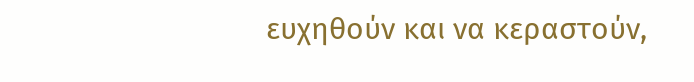ευχηθούν και να κεραστούν,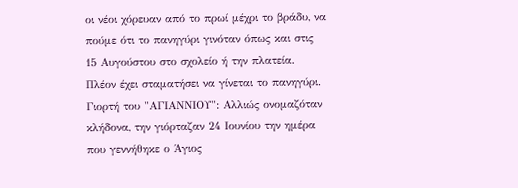οι νέοι χόρευαν από το πρωί μέχρι το βράδυ, να πούμε ότι το πανηγύρι γινόταν όπως και στις 15 Αυγούστου στο σχολείο ή την πλατεία. Πλέον έχει σταματήσει να γίνεται το πανηγύρι. Γιορτή του "ΑΓΙΑΝΝΙΟΥ": Αλλιώς ονομαζόταν κλήδονα, την γιόρταζαν 24 Ιουνίου την ημέρα που γεννήθηκε ο Άγιος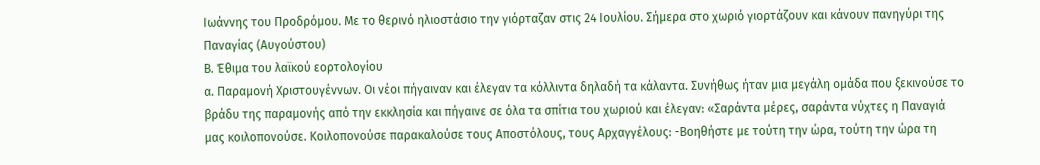Ιωάννης του Προδρόμου. Με το θερινό ηλιοστάσιο την γιόρταζαν στις 24 Ιουλίου. Σήμερα στο χωριό γιορτάζουν και κάνουν πανηγύρι της Παναγίας (Αυγούστου)
Β. Έθιμα του λαϊκού εορτολογίου
α. Παραμονή Χριστουγέννων. Οι νέοι πήγαιναν και έλεγαν τα κόλλιντα δηλαδή τα κάλαντα. Συνήθως ήταν μια μεγάλη ομάδα που ξεκινούσε το βράδυ της παραμονής από την εκκλησία και πήγαινε σε όλα τα σπίτια του χωριού και έλεγαν: «Σαράντα μέρες, σαράντα νύχτες η Παναγιά μας κοιλοπονούσε. Κοιλοπονούσε παρακαλούσε τους Αποστόλους, τους Αρχαγγέλους: -Βοηθήστε με τούτη την ώρα, τούτη την ώρα τη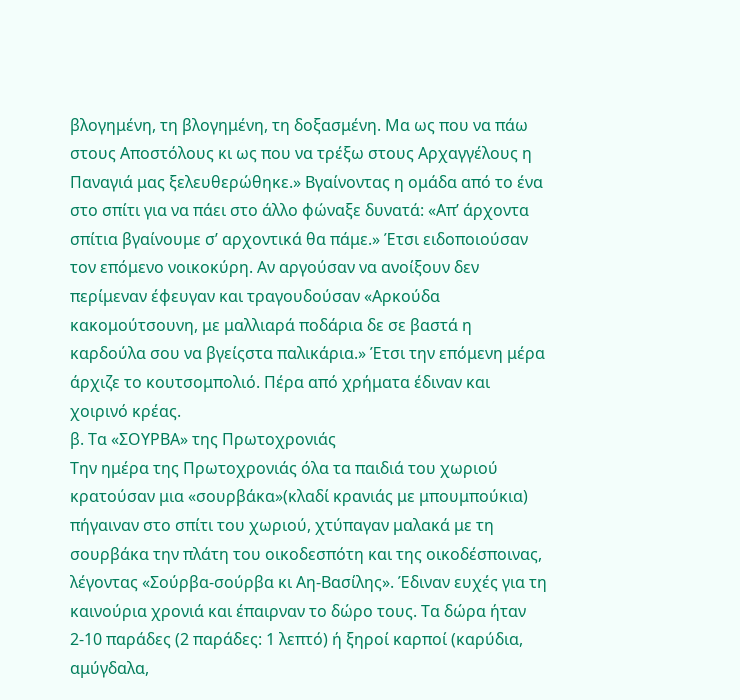βλογημένη, τη βλογημένη, τη δοξασμένη. Μα ως που να πάω στους Αποστόλους κι ως που να τρέξω στους Αρχαγγέλους η Παναγιά μας ξελευθερώθηκε.» Βγαίνοντας η ομάδα από το ένα στο σπίτι για να πάει στο άλλο φώναξε δυνατά: «Απ’ άρχοντα σπίτια βγαίνουμε σ’ αρχοντικά θα πάμε.» Έτσι ειδοποιούσαν τον επόμενο νοικοκύρη. Αν αργούσαν να ανοίξουν δεν περίμεναν έφευγαν και τραγουδούσαν «Αρκούδα κακομούτσουνη, με μαλλιαρά ποδάρια δε σε βαστά η καρδούλα σου να βγείςστα παλικάρια.» Έτσι την επόμενη μέρα άρχιζε το κουτσομπολιό. Πέρα από χρήματα έδιναν και χοιρινό κρέας.
β. Τα «ΣΟΥΡΒΑ» της Πρωτοχρονιάς
Την ημέρα της Πρωτοχρονιάς όλα τα παιδιά του χωριού κρατούσαν μια «σουρβάκα»(κλαδί κρανιάς με μπουμπούκια) πήγαιναν στο σπίτι του χωριού, χτύπαγαν μαλακά με τη σουρβάκα την πλάτη του οικοδεσπότη και της οικοδέσποινας, λέγοντας «Σούρβα-σούρβα κι Αη-Βασίλης». Έδιναν ευχές για τη καινούρια χρονιά και έπαιρναν το δώρο τους. Τα δώρα ήταν 2-10 παράδες (2 παράδες: 1 λεπτό) ή ξηροί καρποί (καρύδια, αμύγδαλα,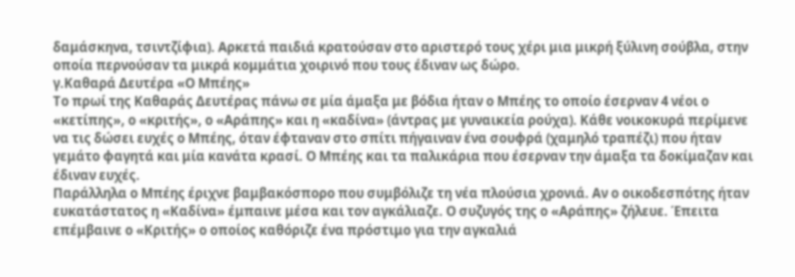δαμάσκηνα, τσιντζίφια). Αρκετά παιδιά κρατούσαν στο αριστερό τους χέρι μια μικρή ξύλινη σούβλα, στην οποία περνούσαν τα μικρά κομμάτια χοιρινό που τους έδιναν ως δώρο.
γ.Καθαρά Δευτέρα «Ο Μπέης»
Το πρωί της Καθαράς Δευτέρας πάνω σε μία άμαξα με βόδια ήταν ο Μπέης το οποίο έσερναν 4 νέοι ο «κετίπης», ο «κριτής», ο «Αράπης» και η «καδίνα» (άντρας με γυναικεία ρούχα). Κάθε νοικοκυρά περίμενε να τις δώσει ευχές ο Μπέης, όταν έφταναν στο σπίτι πήγαιναν ένα σουφρά (χαμηλό τραπέζι) που ήταν γεμάτο φαγητά και μία κανάτα κρασί. Ο Μπέης και τα παλικάρια που έσερναν την άμαξα τα δοκίμαζαν και έδιναν ευχές.
Παράλληλα ο Μπέης έριχνε βαμβακόσπορο που συμβόλιζε τη νέα πλούσια χρονιά. Αν ο οικοδεσπότης ήταν ευκατάστατος η «Καδίνα» έμπαινε μέσα και τον αγκάλιαζε. Ο συζυγός της ο «Αράπης» ζήλευε. Έπειτα επέμβαινε ο «Κριτής» ο οποίος καθόριζε ένα πρόστιμο για την αγκαλιά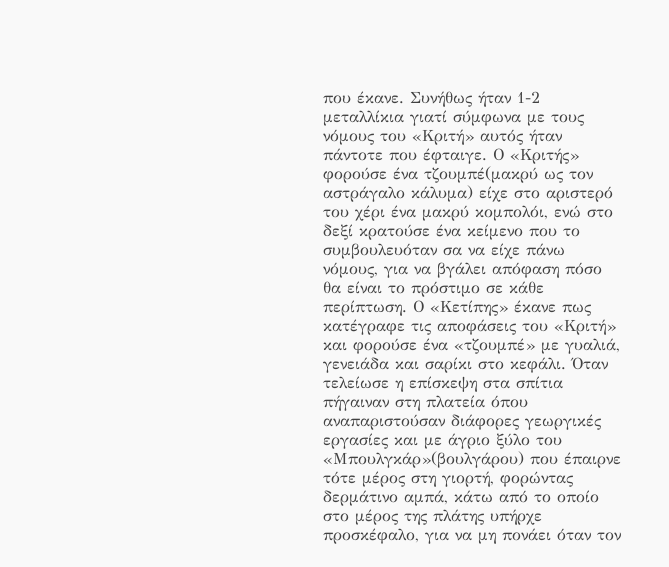που έκανε. Συνήθως ήταν 1-2 μεταλλίκια γιατί σύμφωνα με τους νόμους του «Κριτή» αυτός ήταν πάντοτε που έφταιγε. Ο «Κριτής» φορούσε ένα τζουμπέ(μακρύ ως τον αστράγαλο κάλυμα) είχε στο αριστερό του χέρι ένα μακρύ κομπολόι, ενώ στο δεξί κρατούσε ένα κείμενο που το συμβουλευόταν σα να είχε πάνω νόμους, για να βγάλει απόφαση πόσο θα είναι το πρόστιμο σε κάθε περίπτωση. Ο «Κετίπης» έκανε πως κατέγραφε τις αποφάσεις του «Κριτή» και φορούσε ένα «τζουμπέ» με γυαλιά, γενειάδα και σαρίκι στο κεφάλι. Όταν τελείωσε η επίσκεψη στα σπίτια πήγαιναν στη πλατεία όπου αναπαριστούσαν διάφορες γεωργικές εργασίες και με άγριο ξύλο του «Μπουλγκάρ»(βουλγάρου) που έπαιρνε τότε μέρος στη γιορτή, φορώντας δερμάτινο αμπά, κάτω από το οποίο στο μέρος της πλάτης υπήρχε προσκέφαλο, για να μη πονάει όταν τον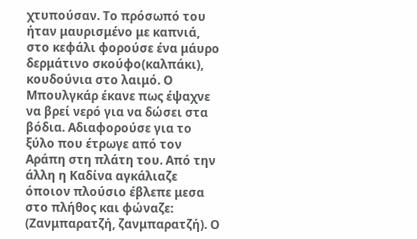χτυπούσαν. Το πρόσωπό του ήταν μαυρισμένο με καπνιά, στο κεφάλι φορούσε ένα μάυρο δερμάτινο σκούφο(καλπάκι), κουδούνια στο λαιμό. Ο Μπουλγκάρ έκανε πως έψαχνε να βρεί νερό για να δώσει στα βόδια. Αδιαφορούσε για το ξύλο που έτρωγε από τον Αράπη στη πλάτη του. Από την άλλη η Καδίνα αγκάλιαζε όποιον πλούσιο έβλεπε μεσα στο πλήθος και φώναζε: (Ζανμπαρατζή, ζανμπαρατζή). Ο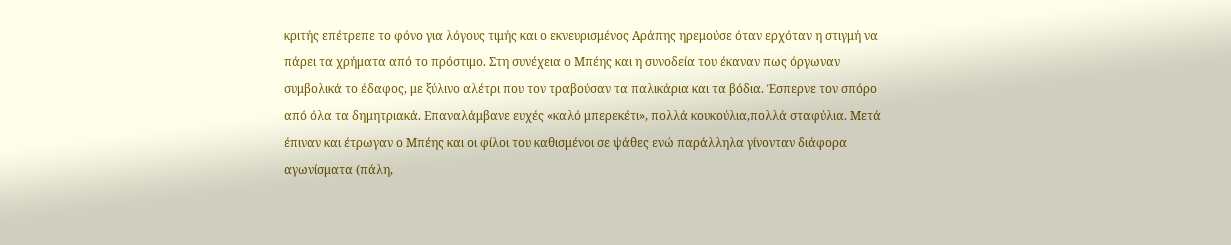κριτής επέτρεπε το φόνο για λόγους τιμής και ο εκνευρισμένος Αράπης ηρεμούσε όταν ερχόταν η στιγμή να πάρει τα χρήματα από το πρόστιμο. Στη συνέχεια ο Μπέης και η συνοδεία του έκαναν πως όργωναν συμβολικά το έδαφος, με ξύλινο αλέτρι που τον τραβούσαν τα παλικάρια και τα βόδια. Έσπερνε τον σπόρο από όλα τα δημητριακά. Επαναλάμβανε ευχές «καλό μπερεκέτι», πολλά κουκούλια,πολλά σταφύλια. Μετά έπιναν και έτρωγαν ο Μπέης και οι φίλοι του καθισμένοι σε ψάθες ενώ παράλληλα γίνονταν διάφορα αγωνίσματα (πάλη,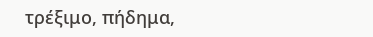τρέξιμο, πήδημα,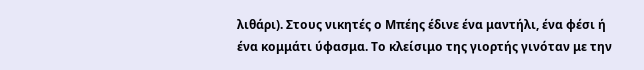λιθάρι). Στους νικητές ο Μπέης έδινε ένα μαντήλι, ένα φέσι ή ένα κομμάτι ύφασμα. Το κλείσιμο της γιορτής γινόταν με την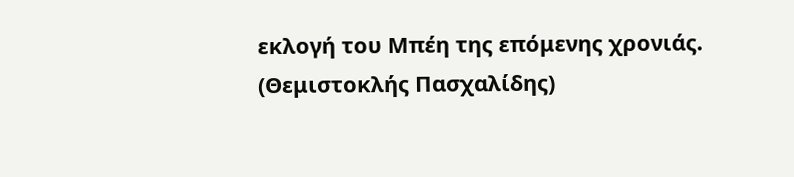εκλογή του Μπέη της επόμενης χρονιάς.
(Θεμιστοκλής Πασχαλίδης)